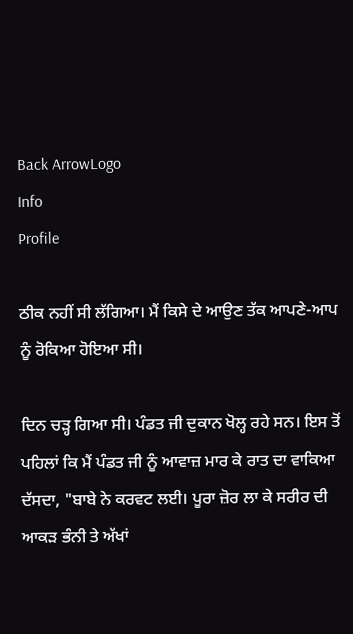Back ArrowLogo
Info
Profile

ਠੀਕ ਨਹੀਂ ਸੀ ਲੱਗਿਆ। ਮੈਂ ਕਿਸੇ ਦੇ ਆਉਣ ਤੱਕ ਆਪਣੇ-ਆਪ ਨੂੰ ਰੋਕਿਆ ਹੋਇਆ ਸੀ।

ਦਿਨ ਚੜ੍ਹ ਗਿਆ ਸੀ। ਪੰਡਤ ਜੀ ਦੁਕਾਨ ਖੋਲ੍ਹ ਰਹੇ ਸਨ। ਇਸ ਤੋਂ ਪਹਿਲਾਂ ਕਿ ਮੈਂ ਪੰਡਤ ਜੀ ਨੂੰ ਆਵਾਜ਼ ਮਾਰ ਕੇ ਰਾਤ ਦਾ ਵਾਕਿਆ ਦੱਸਦਾ, "ਬਾਬੇ ਨੇ ਕਰਵਟ ਲਈ। ਪੂਰਾ ਜ਼ੋਰ ਲਾ ਕੇ ਸਰੀਰ ਦੀ ਆਕੜ ਭੰਨੀ ਤੇ ਅੱਖਾਂ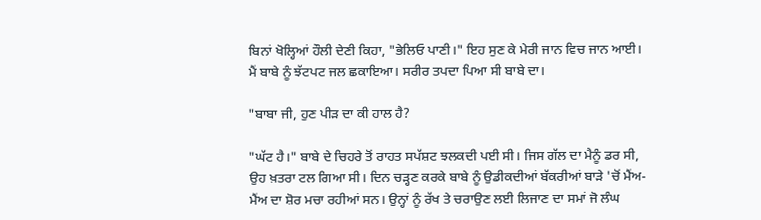ਬਿਨਾਂ ਖੋਲ੍ਹਿਆਂ ਹੌਲੀ ਦੇਣੀ ਕਿਹਾ, "ਭੇਲਿਓ ਪਾਣੀ।" ਇਹ ਸੁਣ ਕੇ ਮੇਰੀ ਜਾਨ ਵਿਚ ਜਾਨ ਆਈ। ਮੈਂ ਬਾਬੇ ਨੂੰ ਝੱਟਪਟ ਜਲ ਛਕਾਇਆ। ਸਰੀਰ ਤਪਦਾ ਪਿਆ ਸੀ ਬਾਬੇ ਦਾ।

"ਬਾਬਾ ਜੀ, ਹੁਣ ਪੀੜ ਦਾ ਕੀ ਹਾਲ ਹੈ?

"ਘੱਟ ਹੈ।" ਬਾਬੇ ਦੇ ਚਿਹਰੇ ਤੋਂ ਰਾਹਤ ਸਪੱਸ਼ਟ ਝਲਕਦੀ ਪਈ ਸੀ। ਜਿਸ ਗੱਲ ਦਾ ਮੈਨੂੰ ਡਰ ਸੀ, ਉਹ ਖ਼ਤਰਾ ਟਲ ਗਿਆ ਸੀ। ਦਿਨ ਚੜ੍ਹਣ ਕਰਕੇ ਬਾਬੇ ਨੂੰ ਉਡੀਕਦੀਆਂ ਬੱਕਰੀਆਂ ਬਾੜੇ 'ਚੋਂ ਮੈਂਅ-ਮੈਂਅ ਦਾ ਸ਼ੋਰ ਮਚਾ ਰਹੀਆਂ ਸਨ। ਉਨ੍ਹਾਂ ਨੂੰ ਰੱਖ ਤੇ ਚਰਾਉਣ ਲਈ ਲਿਜਾਣ ਦਾ ਸਮਾਂ ਜੋ ਲੰਘ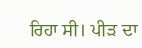ਰਿਹਾ ਸੀ। ਪੀੜ ਦਾ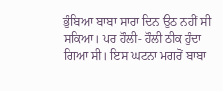ਭੁੰਬਿਆ ਬਾਬਾ ਸਾਰਾ ਦਿਨ ਉਠ ਨਹੀਂ ਸੀ ਸਕਿਆ। ਪਰ ਹੌਲੀ- ਹੌਲੀ ਠੀਕ ਹੁੰਦਾ ਗਿਆ ਸੀ। ਇਸ ਘਟਨਾ ਮਗਰੋਂ ਬਾਬਾ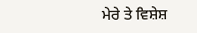ਮੇਰੇ ਤੇ ਵਿਸ਼ੇਸ਼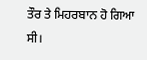ਤੌਰ ਤੇ ਮਿਹਰਬਾਨ ਹੋ ਗਿਆ ਸੀ।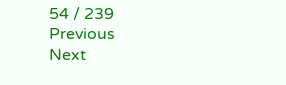54 / 239
Previous
Next